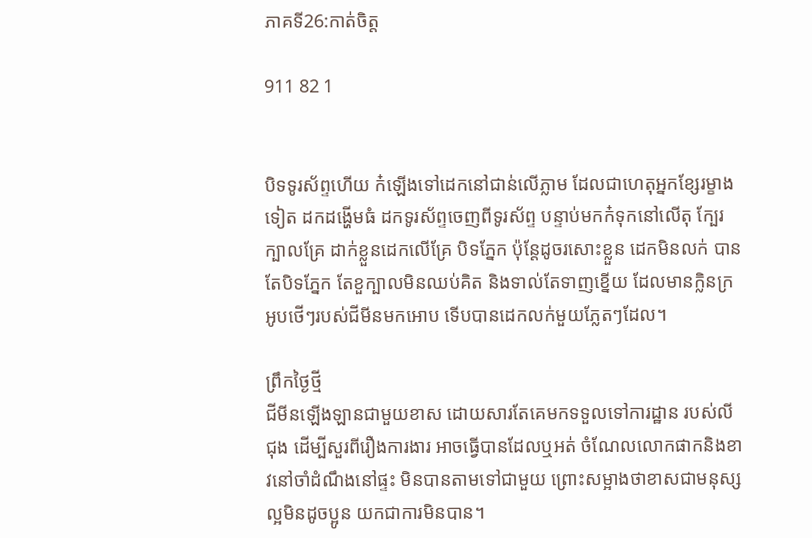ភាគទី26:កាត់ចិត្ត

911 82 1


បិទទូរស័ព្ទហើយ ក៎ឡើងទៅដេកនៅជាន់លើភ្លាម ដែលជាហេតុអ្នកខ្សែរម្ខាងទៀត ដកដង្ហើមធំ ដកទូរស័ព្ទចេញពីទូរស័ព្ទ បន្ទាប់មកក៎ទុកនៅលើតុ ក្បែរក្បាលគ្រែ ដាក់ខ្លួនដេកលើគ្រែ បិទភ្នែក ប៉ុន្តែដូចរសោះខ្លួន ដេកមិនលក់ បានតែបិទភ្នែក តែខួក្បាលមិនឈប់គិត និងទាល់តែទាញខ្នើយ ដែលមានក្លិនក្រអូបថើៗរបស់ជីមីនមកអោប ទើបបានដេកលក់មួយភ្លែតៗដែល។

ព្រឹកថ្ងៃថ្មី
ជីមីនឡើងឡានជាមួយខាស ដោយសារតែគេមកទទួលទៅការដ្ឋាន របស់លីជុង ដើម្បីសួរពីរឿងការងារ អាចធ្វើបានដែលឬអត់ ចំណែលលោកផាកនិងខាវនៅចាំដំណឹងនៅផ្ទះ មិនបានតាមទៅជាមួយ ព្រោះសម្អាងថាខាសជាមនុស្សល្អមិនដូចប្អូន យកជាការមិនបាន។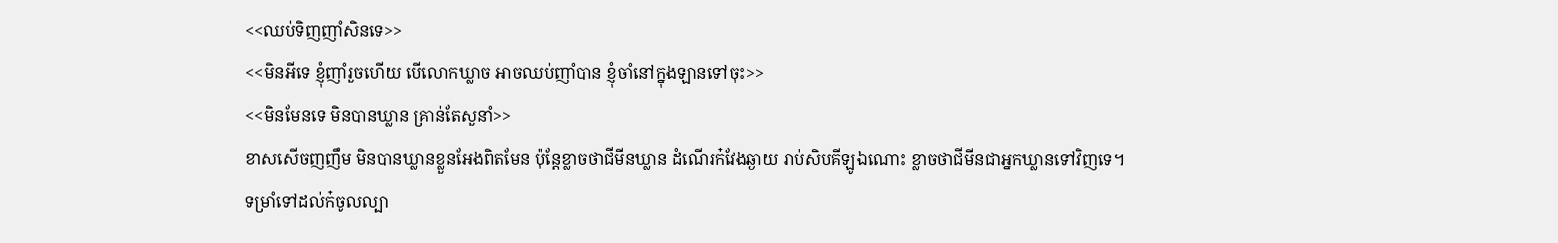<<ឈប់ទិញញាំសិនទេ>>
<<មិនអីទេ ខ្ញុំញាំរួចហើយ បើលោកឃ្លាច អាចឈប់ញាំបាន ខ្ញុំចាំនៅក្នុងឡានទៅចុះ>>
<<មិនមែនទេ មិនបានឃ្លាន គ្រាន់តែសួនាំ>>
ខាសសើចញញឹម មិនបានឃ្លានខ្លួនអែងពិតមែន ប៉ុន្តែខ្លាចថាជីមីនឃ្លាន ដំណើរក៎វែងឆ្ងាយ រាប់សិបគីឡូឯណោះ ខ្លាចថាជីមីនជាអ្នកឃ្លានទៅវិញទេ។
ទម្រាំទៅដល់ក៎ចូលល្បា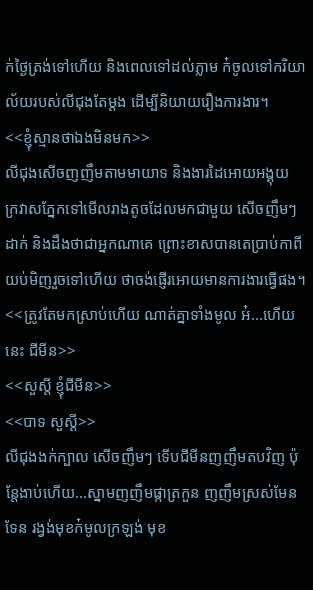ក់ថ្ងៃត្រង់ទៅហើយ និងពេលទៅដល់ភ្លាម ក៎ចូលទៅករិយាល័យរបស់លីជុងតែម្ដង ដើម្បីនិយាយរឿងការងារ។
<<ខ្ញុំស្មានថាឯងមិនមក>>
លីជុងសើចញញឹមតាមមាយាទ និងងារដៃអោយអង្គុយ ក្រវាសភ្នែកទៅមើលរាងតូចដែលមកជាមួយ សើចញឹមៗដាក់ និងដឹងថាជាអ្នកណាគេ ព្រោះខាសបានតេប្រាប់កាពីយប់មិញរួចទៅហើយ ថាចង់ផ្ញើរអោយមានការងារធ្វើផង។
<<ត្រូវតែមកស្រាប់ហើយ ណាត់គ្នាទាំងមូល អ៎...ហើយនេះ ជីមីន>>
<<សួស្តី ខ្ញុំជីមីន>>
<<បាទ សួស្ដី>>
លីជុងងក់ក្បាល សើចញឹមៗ ទើបជីមីនញញឹមតបវិញ ប៉ុន្តែងាប់ហើយ...ស្នាមញញឹមផ្កាត្រកួន ញញឹមស្រស់មែនទែន រង្វង់មុខក៎មូលក្រឡង់ មុខ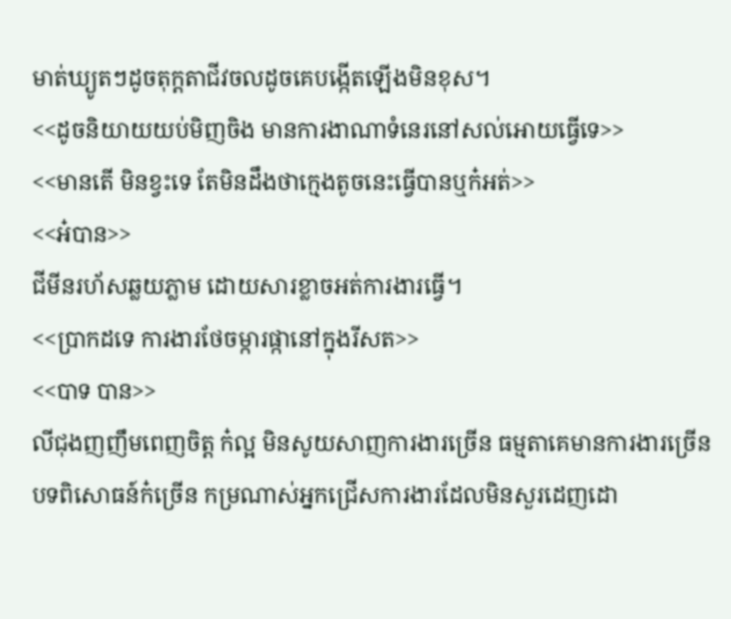មាត់ឃ្យូតៗដូចតុក្ដតាជីវចលដូចគេបង្កើតឡើងមិនខុស។
<<ដូចនិយាយយប់មិញចិង មានការងាណាទំនេរនៅសល់អោយធ្វើទេ>>
<<មានតើ មិនខ្វះទេ តែមិនដឹងថាក្មេងតូចនេះធ្វើបានឬក៎អត់>>
<<អ៎បាន>>
ជីមីនរហ័សឆ្លយភ្លាម ដោយសារខ្លាចអត់ការងារធ្វើ។
<<ប្រាកដទេ ការងារថែចម្ការផ្កានៅក្នុងរីសត>>
<<បាទ បាន>>
លីជុងញញឹមពេញចិត្ត ក៎ល្អ មិនសូយសាញការងារច្រើន ធម្មតាគេមានការងារច្រើន បទពិសោធន៍ក៎ច្រើន កម្រណាស់អ្នកជ្រើសការងារដែលមិនសួរដេញដោ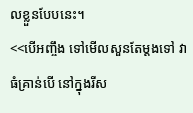លខ្លួនបែបនេះ។
<<បើអញ្ចឹង ទៅមើលសួនតែម្ដងទៅ វាធំគ្រាន់បើ នៅក្នុងរីស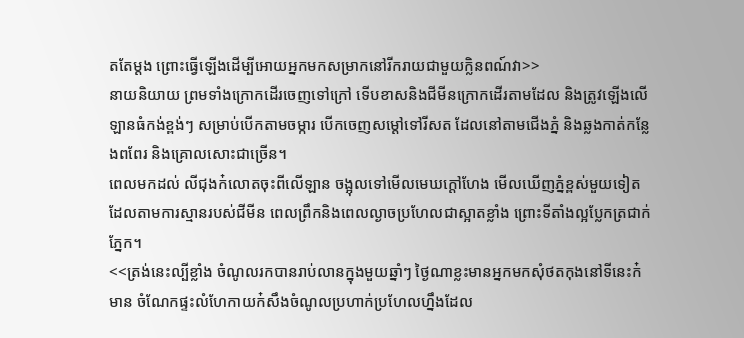តតែម្ដង ព្រោះធ្វើឡើងដើម្បីអោយអ្នកមកសម្រាកនៅរីករាយជាមួយក្លិនពណ៍វា>>
នាយនិយាយ ព្រមទាំងក្រោកដើរចេញទៅក្រៅ ទើបខាសនិងជីមីនក្រោកដើរតាមដែល និងត្រូវឡើងលើឡានធំកង់ខ្ពង់ៗ សម្រាប់បើកតាមចម្ការ បើកចេញសម្ដៅទៅរីសត ដែលនៅតាមជើងភ្នំ និងឆ្លងកាត់កន្លែងពពែរ និងគ្រោលសោះជាច្រើន។
ពេលមកដល់ លីជុងក៎លោតចុះពីលើឡាន ចង្អុលទៅមើលមេឃក្ដៅហែង មើលឃើញភ្នំខ្ពស់មួយទៀត ដែលតាមការស្មានរបស់ជីមីន ពេលព្រឹកនិងពេលល្ងាចប្រហែលជាស្អាតខ្លាំង ព្រោះទីតាំងល្អប្លែកត្រជាក់ភ្នែក។
<<ត្រង់នេះល្បីខ្លាំង ចំណូលរកបានរាប់លានក្នុងមួយឆ្នាំៗ ថ្ងៃណាខ្លះមានអ្នកមកសុំថតកុងនៅទីនេះក៎មាន ចំណែកផ្ទះលំហែកាយក៎សឹងចំណូលប្រហាក់ប្រហែលហ្នឹងដែល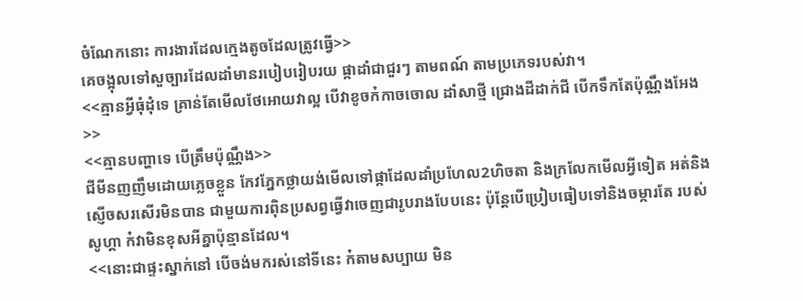ចំណែកនោះ ការងារដែលក្មេងតូចដែលត្រូវធ្វើ>>
គេចង្អុលទៅសួច្បារដែលដាំមានរបៀបរៀបរយ ផ្កាដាំជាជួរៗ តាមពណ៍ តាមប្រភេទរបស់វា។
<<គ្មានអ្វីធុំដុំទេ គ្រាន់តែមើលថែអោយវាល្អ បើវាខូចក៎កាចចោល ដាំសាថ្មី ជ្រោងដីដាក់ជី បើកទឹកតែប៉ុណ្ណឹងអែង>>
<<គ្មានបញ្ហាទេ បើត្រឹមប៉ុណ្ណឹង>>
ជីមីនញញឹមដោយភ្លេចខ្លួន កែវភ្នែកថ្លាយង់មើលទៅផ្កាដែលដាំប្រហែល2ហិចតា និងក្រលែកមើលអ្វីទៀត អត់និងស្ញើចសរសើរមិនបាន ជាមួយការពុិនប្រសព្វធ្វើវាចេញជារូបរាងបែបនេះ ប៉ុន្តែបើប្រៀបធៀបទៅនិងចម្ការតែ របស់សូហ្គា ក៎វាមិនខុសអីគ្នាប៉ុន្មានដែល។
<<នោះជាផ្ទះស្នាក់នៅ បើចង់មករស់នៅទីនេះ ក៎តាមសប្បាយ មិន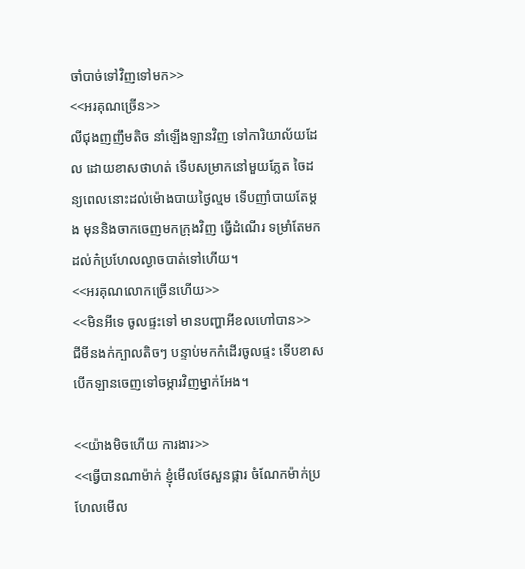ចាំបាច់ទៅវិញទៅមក>>
<<អរគុណច្រើន>>
លីជុងញញឹមតិច នាំឡើងឡានវិញ ទៅការិយាល័យដែល ដោយខាសថាហត់ ទើបសម្រាកនៅមួយភ្លែត ចៃដន្យពេលនោះដល់ម៉ោងបាយថ្ងៃល្មម ទើបញាំបាយតែម្ដង មុននិងចាកចេញមកក្រុងវិញ ធ្វើដំណើរ ទម្រាំតែមកដល់ក៎ប្រហែលល្ងាចបាត់ទៅហើយ។
<<អរគុណលោកច្រើនហើយ>>
<<មិនអីទេ ចូលផ្ទះទៅ មានបញ្ហាអីខលហៅបាន>>
ជីមីនងក់ក្បាលតិចៗ បន្ទាប់មកក៎ដើរចូលផ្ទះ ទើបខាសបើកឡានចេញទៅចម្ការវិញម្នាក់អែង។

<<យ៉ាងមិចហើយ ការងារ>>
<<ធ្វើបានណាម៉ាក់ ខ្ញុំមើលថែសួនផ្ការ ចំណែកម៉ាក់ប្រហែលមើល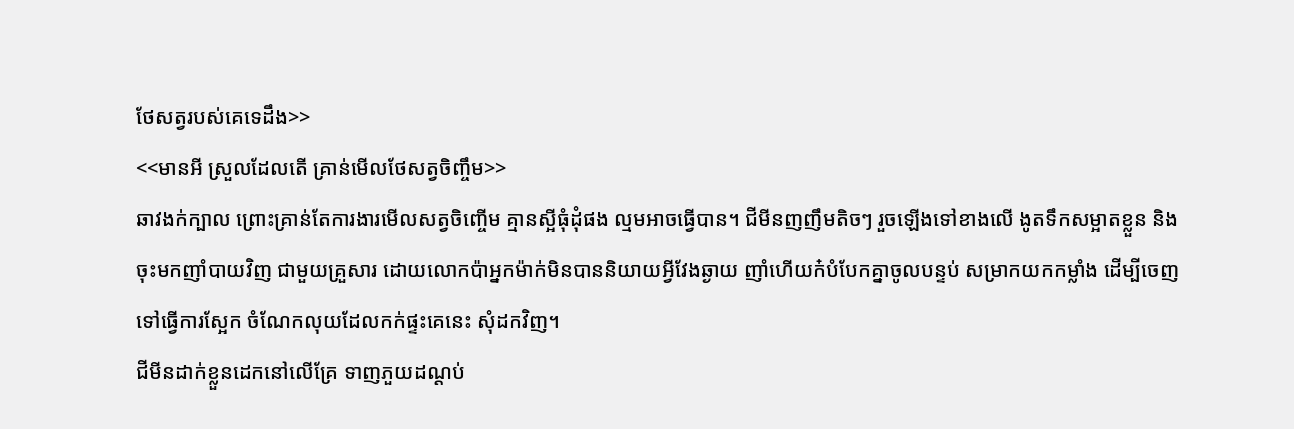ថែសត្វរបស់គេទេដឹង>>
<<មានអី ស្រួលដែលតើ គ្រាន់មើលថែសត្វចិញ្ចឹម>>
ឆាវងក់ក្បាល ព្រោះគ្រាន់តែការងារមើលសត្វចិញ្ចើម គ្មានស្អីធុំដុំផង ល្មមអាចធ្វើបាន។ ជីមីនញញឹមតិចៗ រួចឡើងទៅខាងលើ ងូតទឹកសម្អាតខ្លួន និងចុះមកញាំបាយវិញ ជាមួយគ្រួសារ ដោយលោកប៉ាអ្នកម៉ាក់មិនបាននិយាយអ្វីវែងឆ្ងាយ ញាំហើយក៎បំបែកគ្នាចូលបន្ទប់ សម្រាកយកកម្លាំង ដើម្បីចេញទៅធ្វើការស្អែក ចំណែកលុយដែលកក់ផ្ទះគេនេះ សុំដកវិញ។
ជីមីនដាក់ខ្លួនដេកនៅលើគ្រែ ទាញភួយដណ្ដប់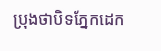ប្រុងថាបិទភ្នែកដេក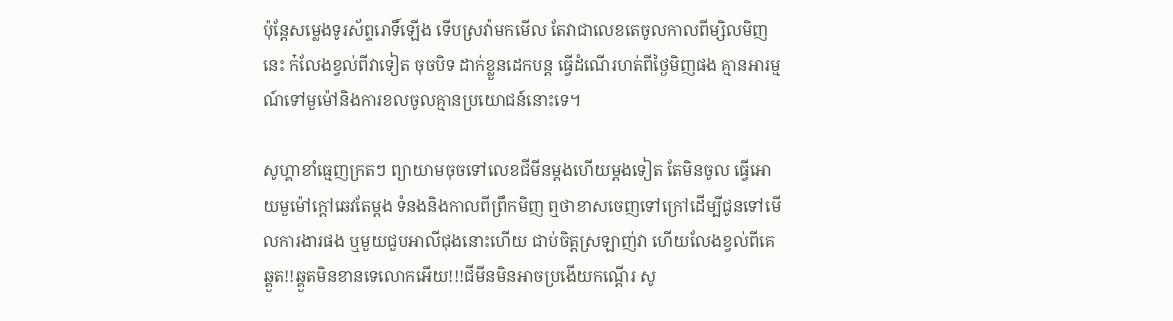ប៉ុន្តែសម្លេងទូរស័ព្ទរោទិ៍ឡើង ទើបស្រវ៉ាមកមើល តែវាជាលេខតេចូលកាលពីម្សិលមិញនេះ ក៎លែងខ្វល់ពីវាទៀត ចុចបិទ ដាក់ខ្លួនដេកបន្ដ ធ្វើដំណើរហត់ពីថ្ងៃមិញផង គ្មានអារម្មណ៍ទៅមួម៉ៅនិងការខលចូលគ្មានប្រយោជន៍នោះទេ។

សូហ្គាខាំធ្មេញក្រតៗ ព្យាយាមចុចទៅលេខជីមីនម្ដងហើយម្ដងទៀត តែមិនចូល ធ្វើអោយមួម៉ៅក្ដៅឆេវតែម្ដង ទំនងនិងកាលពីព្រឹកមិញ ឮថាខាសចេញទៅក្រៅដើម្បីជូនទៅមើលការងារផង ឬមួយជួបអាលីជុងនោះហើយ ជាប់ចិត្តស្រឡាញ់វា ហើយលែងខ្វល់ពីគេ ឆ្គួត!!ឆ្គួតមិនខានទេលោកអើយ!!!ជីមីនមិនអាចប្រងើយកណ្ដើរ សូ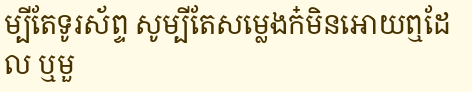ម្បីតែទូរស័ព្ទ សូម្បីតែសម្លេងក៎មិនអោយឮដែល ឬមួ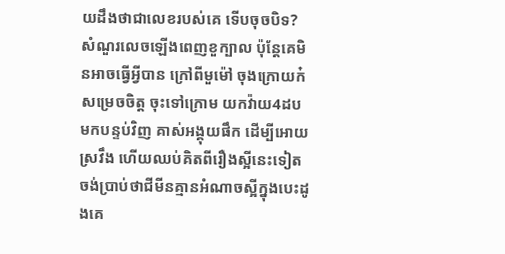យដឹងថាជាលេខរបស់គេ ទើបចុចបិទ?
សំណួរលេចឡើងពេញខួក្បាល ប៉ុន្តែគេមិនអាចធ្វើអ្វីបាន ក្រៅពីមួម៉ៅ ចុងក្រោយក៎សម្រេចចិត្ត ចុះទៅក្រោម យកវ៉ាយ4ដបមកបន្ទប់វិញ គាស់អង្គុយផឹក ដើម្បីអោយស្រវឹង ហើយឈប់គិតពីរឿងស្អីនេះទៀត ចង់ប្រាប់ថាជីមីនគ្មានអំណាចស្អីក្នុងបេះដូងគេ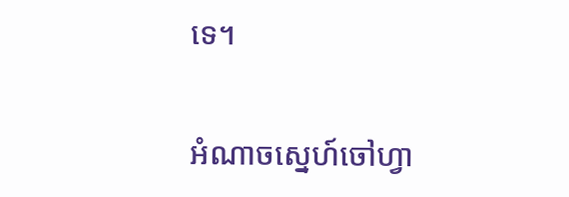ទេ។

អំណាចស្នេហ៍ចៅហ្វា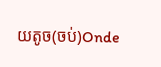យតូច(ចប់)Onde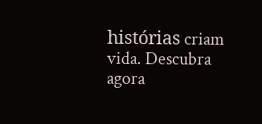histórias criam vida. Descubra agora